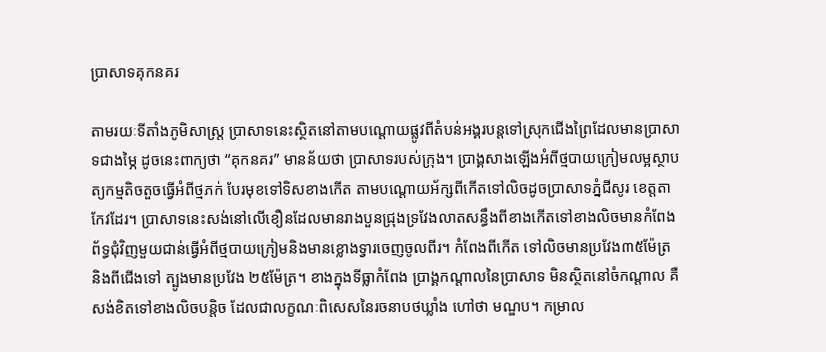ប្រាសាទគុកនគរ

តាមរយៈទីតាំងភូមិសាស្រ្ត ប្រាសាទនេះស្ថិតនៅតាមបណ្ដោយផ្លូវពីតំបន់អង្គរបន្តទៅស្រុកជើងព្រៃដែលមានប្រាសាទជាងម្ភៃ ដូចនេះពាក្យថា “គុកនគរ” មានន័យថា ប្រាសាទរបស់ក្រុង។ ប្រាង្គសាងឡើងអំពីថ្មបាយក្រៀមលម្អស្ថាបត្យកម្មតិចតួចធ្វើអំពីថ្មភក់ បែរមុខទៅទិសខាងកើត តាមបណ្ដោយអ័ក្សពីកើតទៅលិចដូចប្រាសាទភ្នំជីសូរ ខេត្តតាកែវដែរ។ ប្រាសាទនេះសង់នៅលើខឿនដែលមានរាងបួនជ្រុងទ្រវែងលាតសន្ធឹងពីខាងកើតទៅខាងលិចមានកំពែងព័ទ្ធជុំវិញមួយជាន់ធ្វើអំពីថ្មបាយក្រៀមនិងមានខ្លោងទ្វារចេញចូលពីរ។ កំពែងពីកើត ទៅលិចមានប្រវែង៣៥ម៉ែត្រ និងពីជើងទៅ ត្បូងមានប្រវែង ២៥ម៉ែត្រ។ ខាងក្នុងទីធ្លាកំពែង ប្រាង្គកណ្ដាលនៃប្រាសាទ មិនស្ថិតនៅចំកណ្ដាល គឺសង់ខិតទៅខាងលិចបន្តិច ដែលជាលក្ខណៈពិសេសនៃរចនាបថឃ្លាំង ហៅថា មណ្ឌប។ កម្រាល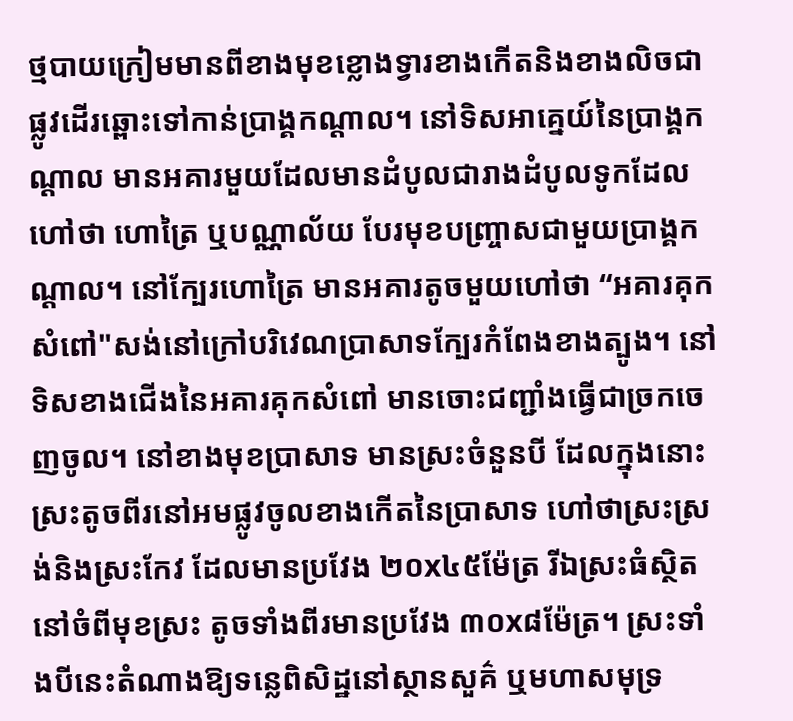ថ្មបាយក្រៀមមានពីខាងមុខខ្លោងទ្វារខាងកើតនិងខាងលិចជាផ្លូវដើរឆ្ពោះទៅកាន់ប្រាង្គកណ្ដាល។ នៅទិសអាគ្នេយ៍នៃប្រាង្គកណ្ដាល មានអគារមួយដែលមានដំបូលជារាងដំបូលទូកដែលហៅថា ហោត្រៃ ឬបណ្ណាល័យ បែរមុខបញ្ច្រាសជាមួយប្រាង្គកណ្ដាល។ នៅក្បែរហោត្រៃ មានអគារតូចមួយហៅថា “អគារគុកសំពៅ"សង់នៅក្រៅបរិវេណប្រាសាទក្បែរកំពែងខាងត្បូង។ នៅទិសខាងជើងនៃអគារគុកសំពៅ មានចោះជញ្ជាំងធ្វើជាច្រកចេញចូល។ នៅខាងមុខប្រាសាទ មានស្រះចំនួនបី ដែលក្នុងនោះស្រះតូចពីរនៅអមផ្លូវចូលខាងកើតនៃប្រាសាទ ហៅថាស្រះស្រង់និងស្រះកែវ ដែលមានប្រវែង ២០x៤៥ម៉ែត្រ រីឯស្រះធំស្ថិតនៅចំពីមុខស្រះ តូចទាំងពីរមានប្រវែង ៣០x៨ម៉ែត្រ។ ស្រះទាំងបីនេះតំណាងឱ្យទន្លេពិសិដ្ឋនៅស្ថានសួគ៌ ឬមហាសមុទ្រ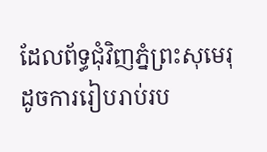ដែលព័ទ្ធជុំវិញភ្នំព្រះសុមេរុ ដូចការរៀបរាប់រប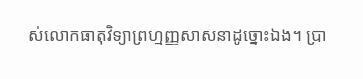ស់លោកធាតុវិទ្យាព្រហ្មញ្ញសាសនាដូច្នោះឯង។ ប្រា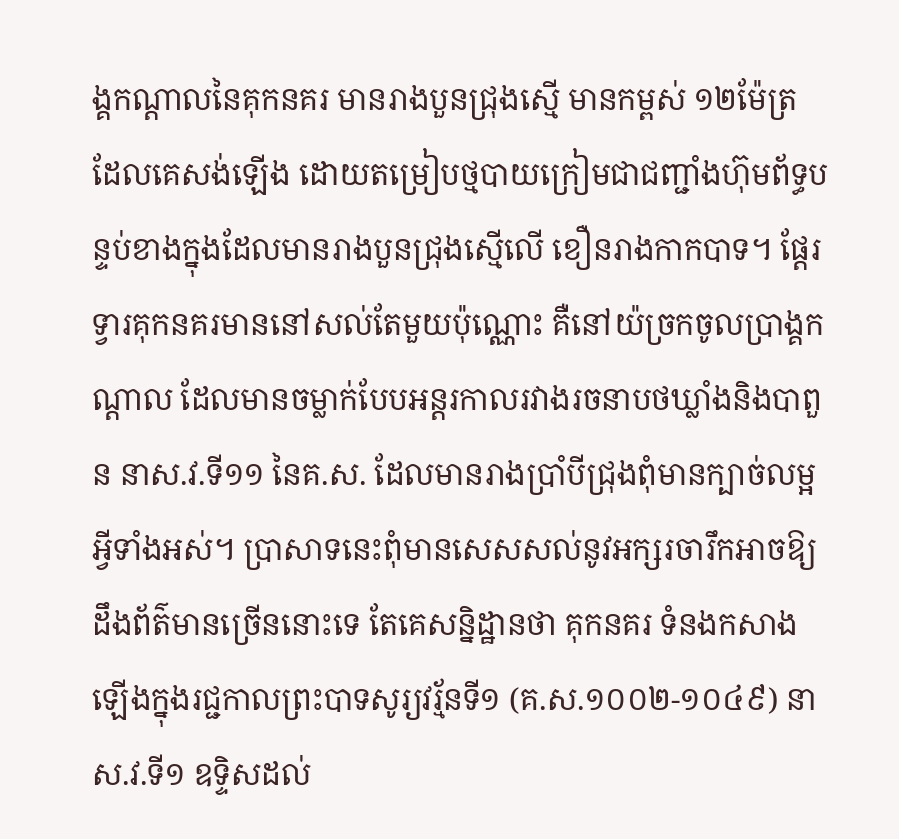ង្គកណ្ដាលនៃគុកនគរ មានរាងបួនជ្រុងស្មើ មានកម្ពស់ ១២ម៉ែត្រ ដែលគេសង់ឡើង ដោយតម្រៀបថ្មបាយក្រៀមជាជញ្ជាំងហ៊ុមព័ទ្ធបន្ទប់ខាងក្នុងដែលមានរាងបួនជ្រុងស្មើលើ ខឿនរាងកាកបាទ។ ផ្តែរទ្វារគុកនគរមាននៅសល់តែមួយប៉ុណ្ណោះ គឺនៅយ៉ច្រកចូលប្រាង្គកណ្ដាល ដែលមានចម្លាក់បែបអន្តរកាលរវាងរចនាបថឃ្លាំងនិងបាពួន នាស.វ.ទី១១ នៃគ.ស. ដែលមានរាងប្រាំបីជ្រុងពុំមានក្បាច់លម្អអ្វីទាំងអស់។ ប្រាសាទនេះពុំមានសេសសល់នូវអក្សរចារឹកអាចឱ្យដឹងព័ត៌មានច្រើននោះទេ តែគេសន្និដ្ឋានថា គុកនគរ ទំនងកសាងឡើងក្នុងរជ្ជកាលព្រះបាទសូរ្យវរ្ម័នទី១ (គ.ស.១០០២-១០៤៩) នា ស.វ.ទី១ ឧទ្ទិសដល់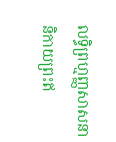លទ្ធិព្រហ្មញ្ញសាសនានិកាយព្រះឥ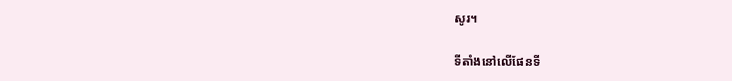សូរ។

ទីតាំងនៅលើផែនទី